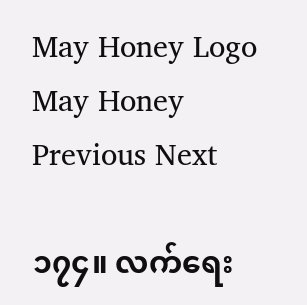May Honey Logo May Honey
Previous Next

၁၇၄။ လက်ရေး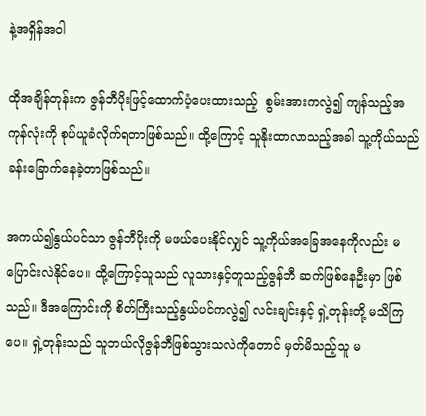နဲ့အရှိန်အဝါ

ထိုအချိန်တုန်းက ဇွန်ဘီပိုးဖြင့်ထောက်ပံ့ပေးထားသည့်  စွမ်းအားကလွဲ၍ ကျန်သည့်အကုန်လုံးကို စုပ်ယူခံလိုက်ရတာဖြစ်သည်။ ထို့ကြောင့် သူနိုးထာလာသည့်အခါ သူ့ကိုယ်သည် ခန်းခြောက်နေခဲ့တာဖြစ်သည်။

အကယ်၍နွယ်ပင်သာ ဇွန်ဘီပိုးကို မဖယ်ပေးနိုင်လျှင် သူ့ကိုယ်အခြေအနေကိုလည်း မပြောင်းလဲနိုင်ပေ။ ထို့ကြောင့်သူသည် လူသားနှင့်တူသည့်ဇွန်ဘီ ဆက်ဖြစ်နေဦးမှာ ဖြစ်သည်။ ဒီအကြောင်းကို စိတ်ကြီးသည့်နွယ်ပင်ကလွဲ၍ လင်းချင်းနှင့် ရှဲ့တုန်းတို့ မသိကြပေ။ ရှဲ့တုန်းသည် သူဘယ်လိုဇွန်ဘီဖြစ်သွားသလဲကိုတောင် မှတ်မိသည့်သူ မ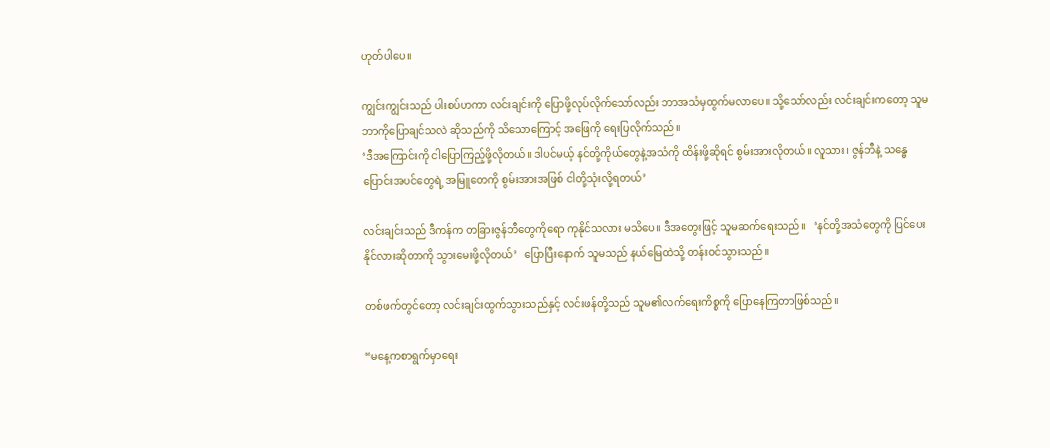ဟုတ်ပါပေ။

ကျွင်းကျွင်းသည် ပါးစပ်ဟကာ လင်းချင်းကို ပြောဖို့လုပ်လိုက်သော်လည်း ဘာအသံမှထွက်မလာပေ။ သို့သော်လည်း လင်းချင်းကတော့ သူမဘာကိုပြောချင်သလဲ ဆိုသည်ကို သိသောကြောင့် အဖြေကို ရေးပြလိုက်သည်။
‘ဒီအကြောင်းကို ငါပြောကြည့်ဖို့လိုတယ်။ ဒါပင်မယ့် နင်တို့ကိုယ်တွေနဲ့အသံကို ထိန်းဖို့ဆိုရင် စွမ်းအားလိုတယ်။ လူသား၊ ဇွန်ဘီနဲ့ သန္ဓေပြောင်းအပင်တွေရဲ့ အမြူတေကို စွမ်းအားအဖြစ် ငါတို့သုံးလို့ရတယ်’

လင်းချင်းသည် ဒီကန်က တခြားဇွန်ဘီတွေကိုရော ကုနိုင်သလား မသိပေ။ ဒီအတွေးဖြင့် သူမဆက်ရေးသည်။   ‘နင်တို့အသံတွေကို ပြင်ပေးနိုင်လားဆိုတာကို သွားမေးဖို့လိုတယ်’   ပြောပြီးနောက် သူမသည် နယ်မြေထဲသို့ တန်းဝင်သွားသည်။

တစ်ဖက်တွင်တော့ လင်းချင်းထွက်သွားသည်နှင့် လင်းဖန်တို့သည် သူမ၏လက်ရေးကိစ္စကို ပြောနေကြတာဖြစ်သည်။

“မနေ့ကစာရွက်မှာရေး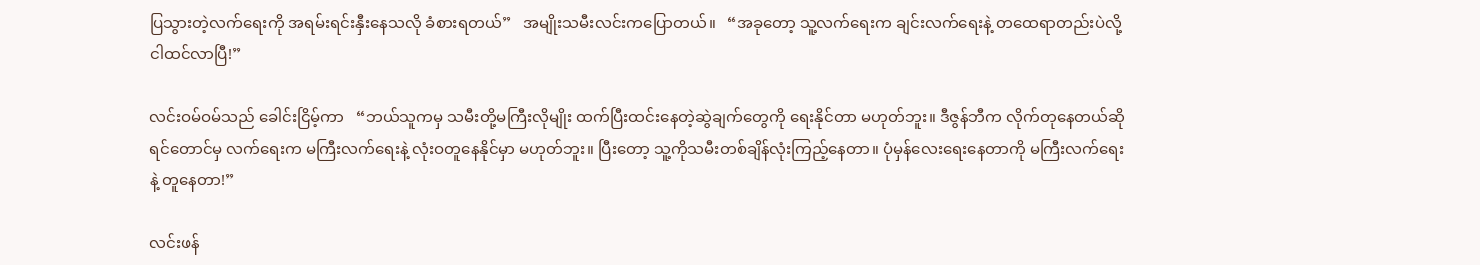ပြသွားတဲ့လက်ရေးကို အရမ်းရင်းနှီးနေသလို ခံစားရတယ်”   အမျိုးသမီးလင်းကပြောတယ်။   “အခုတော့ သူ့လက်ရေးက ချင်းလက်ရေးနဲ့ တထေရာတည်းပဲလို့ ငါထင်လာပြီ!”

လင်းဝမ်ဝမ်သည် ခေါင်းငြိမ့်ကာ   “ဘယ်သူကမှ သမီးတို့မကြီးလိုမျိုး ထက်ပြီးထင်းနေတဲ့ဆွဲချက်တွေကို ရေးနိုင်တာ မဟုတ်ဘူး။ ဒီဇွန်ဘီက လိုက်တုနေတယ်ဆိုရင်တောင်မှ လက်ရေးက မကြီးလက်ရေးနဲ့ လုံးဝတူနေနိုင်မှာ မဟုတ်ဘူး။ ပြီးတော့ သူ့ကိုသမီးတစ်ချိန်လုံးကြည့်နေတာ။ ပုံမှန်လေးရေးနေတာကို မကြီးလက်ရေးနဲ့ တူနေတာ!”

လင်းဖန်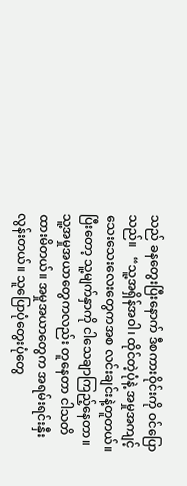သည် ခနတွေးပြီးနောက် ဒီစကားဝိုင်းကို ဝင်ပြောသည်။   “သူ့အရှိန်အဝါ၊ ထိုင်တဲ့ပုံနဲ့ အမှုအကျင့်သေးသေးလေးတွေကအစ လင်းချင်းနဲ့တူတယ်။ ပြီးတော့ သူ့မျက်နှာကို ငါသေချာကြည့်နေတာ။ သူ့အမှုအယာတွေကလည်း တူနေတာ ငါသတိထားမိတယ်။ အမှုအယာတွေက အရမ်းရင်းနှီးလွန်းတယ်။ သူပြောပုံတွေးပုံတွေ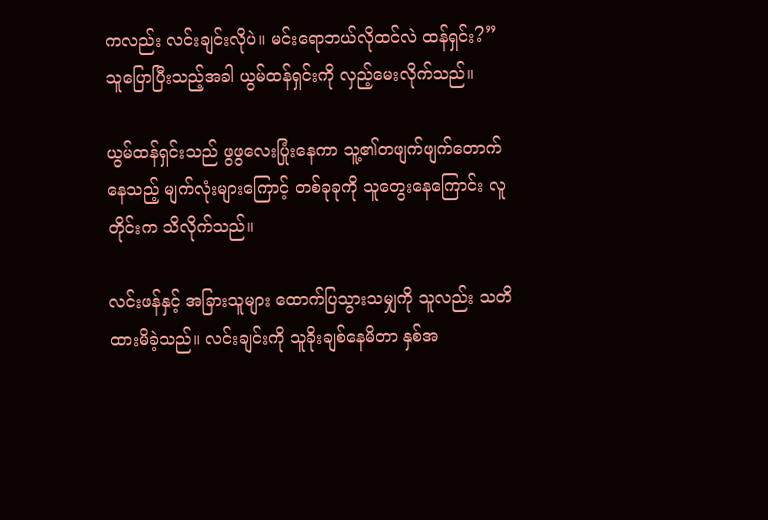ကလည်း လင်းချင်းလိုပဲ။ မင်းရောဘယ်လိုထင်လဲ ထန်ရှင်း?”   သူပြောပြီးသည့်အခါ ယွမ်ထန်ရှင်းကို လှည့်မေးလိုက်သည်။

ယွမ်ထန်ရှင်းသည် ဖွဖွလေးပြုံးနေကာ သူ့၏တဖျက်ဖျက်တောက်နေသည့် မျက်လုံးများကြောင့် တစ်ခုခုကို သူတွေးနေကြောင်း လူတိုင်းက သိလိုက်သည်။

လင်းဖန်နှင့် အခြားသူများ ထောက်ပြသွားသမျှကို သူလည်း သတိထားမိခဲ့သည်။ လင်းချင်းကို သူခိုးချစ်နေမိတာ နှစ်အ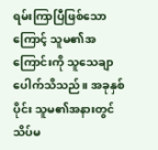ရမ်းကြာပြီဖြစ်သောကြောင့် သူမ၏အကြောင်းကို သူသေချာပေါက်သိသည်။ အခုနှစ်ပိုင်း သူမ၏အနားတွင် သိပ်မ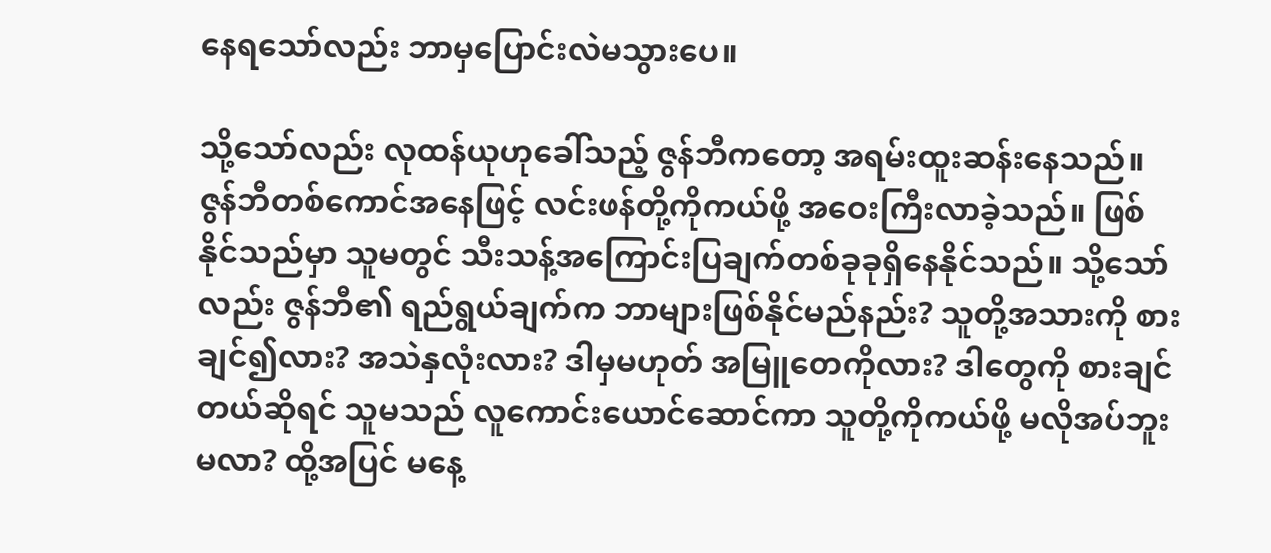နေရသော်လည်း ဘာမှပြောင်းလဲမသွားပေ။

သို့သော်လည်း လုထန်ယုဟုခေါ်သည့် ဇွန်ဘီကတော့ အရမ်းထူးဆန်းနေသည်။ ဇွန်ဘီတစ်ကောင်အနေဖြင့် လင်းဖန်တို့ကိုကယ်ဖို့ အဝေးကြီးလာခဲ့သည်။ ဖြစ်နိုင်သည်မှာ သူမတွင် သီးသန့်အကြောင်းပြချက်တစ်ခုခုရှိနေနိုင်သည်။ သို့သော်လည်း ဇွန်ဘီ၏ ရည်ရွယ်ချက်က ဘာများဖြစ်နိုင်မည်နည်း? သူတို့အသားကို စားချင်၍လား? အသဲနှလုံးလား? ဒါမှမဟုတ် အမြူတေကိုလား? ဒါတွေကို စားချင်တယ်ဆိုရင် သူမသည် လူကောင်းယောင်ဆောင်ကာ သူတို့ကိုကယ်ဖို့ မလိုအပ်ဘူးမလာ? ထို့အပြင် မနေ့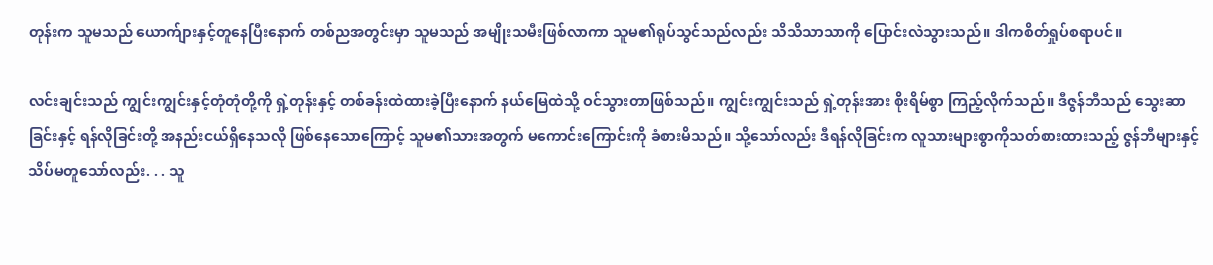တုန်းက သူမသည် ယောက်ျားနှင့်တူနေပြီးနောက် တစ်ညအတွင်းမှာ သူမသည် အမျိုးသမီးဖြစ်လာကာ သူမ၏ရုပ်သွင်သည်လည်း သိသိသာသာကို ပြောင်းလဲသွားသည်။ ဒါကစိတ်ရှုပ်စရာပင်။

လင်းချင်းသည် ကျွင်းကျွင်းနှင့်တုံတုံတို့ကို ရှဲ့တုန်းနှင့် တစ်ခန်းထဲထားခဲ့ပြီးနောက် နယ်မြေထဲသို့ ဝင်သွားတာဖြစ်သည်။ ကျွင်းကျွင်းသည် ရှဲ့တုန်းအား စိုးရိမ်စွာ ကြည့်လိုက်သည်။ ဒီဇွန်ဘီသည် သွေးဆာခြင်းနှင့် ရန်လိုခြင်းတို့ အနည်းငယ်ရှိနေသလို ဖြစ်နေသောကြောင့် သူမ၏သားအတွက် မကောင်းကြောင်းကို ခံစားမိသည်။ သို့သော်လည်း ဒီရန်လိုခြင်းက လူသားများစွာကိုသတ်စားထားသည့် ဇွန်ဘီများနှင့် သိပ်မတူသော်လည်း. . . သူ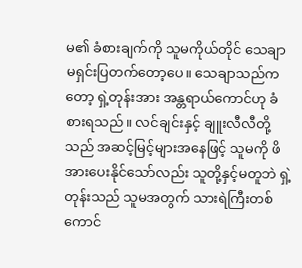မ၏ ခံစားချက်ကို သူမကိုယ်တိုင် သေချာမရှင်းပြတက်တော့ပေ။ သေချာသည်ကတော့ ရှဲ့တုန်းအား အန္တရာယ်ကောင်ဟု ခံစားရသည်။ လင်ချင်းနှင့် ချူးလီလီတို့သည် အဆင့်မြင့်များအနေဖြင့် သူမကို ဖိအားပေးနိုင်သော်လည်း သူတို့နှင့်မတူဘဲ ရှဲ့တုန်းသည် သူမအတွက် သားရဲကြီးတစ်ကောင်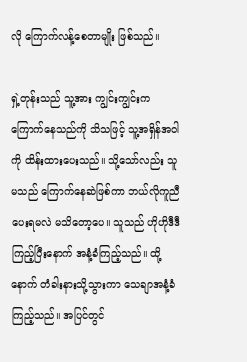လို ကြောက်လန့်စေတာမျိုး ဖြစ်သည်။

ရှဲ့တုန်းသည် သူ့အား ကျွင်းကျွင်းက ကြောက်နေသည်ကို သိသဖြင့် သူ့အရှိန်အဝါကို ထိန်းထားပေးသည်။ သို့သော်လည်း သူမသည် ကြောက်နေဆဲဖြစ်ကာ ဘယ်လိုကူညီပေးရမလဲ မသိတော့ပေ။ သူသည် ဟိုဟိုဒီဒီကြည့်ပြီးနောက် အနံ့ခံကြည့်သည်။ ထို့နောက် တံခါးနားသို့သွားကာ သေချာအနံ့ခံကြည့်သည်။ အပြင်တွင်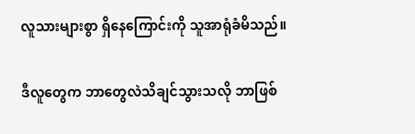လူသားများစွာ ရှိနေကြောင်းကို သူအာရုံခံမိသည်။

ဒီလူတွေက ဘာတွေလဲသိချင်သွားသလို ဘာဖြစ်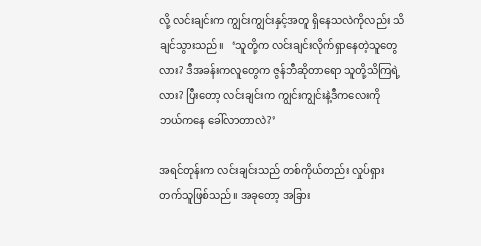လို့ လင်းချင်းက ကျွင်းကျွင်းနှင့်အတူ ရှိနေသလဲကိုလည်း သိချင်သွားသည်။   ‘သူတို့က လင်းချင်းလိုက်ရှာနေတဲ့သူတွေလား? ဒီအခန်းကလူတွေက ဇွန်ဘီဆိုတာရော သူတို့သိကြရဲ့လား? ပြီးတော့ လင်းချင်းက ကျွင်းကျွင်းနဲ့ဒီကလေးကို ဘယ်ကနေ ခေါ်လာတာလဲ?’

အရင်တုန်းက လင်းချင်းသည် တစ်ကိုယ်တည်း လှုပ်ရှားတက်သူဖြစ်သည်။ အခုတော့ အခြား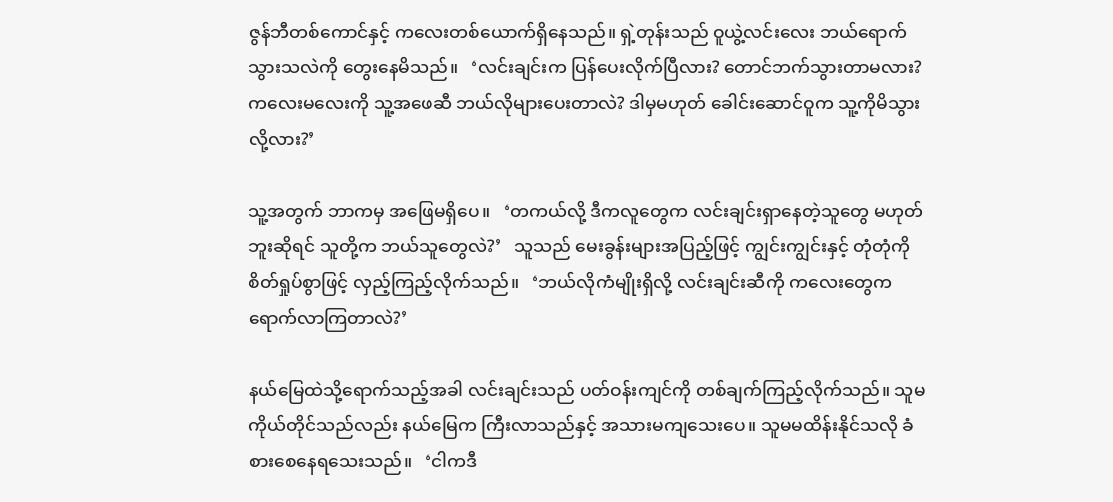ဇွန်ဘီတစ်ကောင်နှင့် ကလေးတစ်ယောက်ရှိနေသည်။ ရှဲ့တုန်းသည် ဝူယွဲ့လင်းလေး ဘယ်ရောက်သွားသလဲကို တွေးနေမိသည်။   ‘လင်းချင်းက ပြန်ပေးလိုက်ပြီလား? တောင်ဘက်သွားတာမလား? ကလေးမလေးကို သူ့အဖေဆီ ဘယ်လိုများပေးတာလဲ? ဒါမှမဟုတ် ခေါင်းဆောင်ဝူက သူ့ကိုမိသွားလို့လား?’

သူ့အတွက် ဘာကမှ အဖြေမရှိပေ။   ‘တကယ်လို့ ဒီကလူတွေက လင်းချင်းရှာနေတဲ့သူတွေ မဟုတ်ဘူးဆိုရင် သူတို့က ဘယ်သူတွေလဲ?’   သူသည် မေးခွန်းများအပြည့်ဖြင့် ကျွင်းကျွင်းနှင့် တုံတုံကို စိတ်ရှုပ်စွာဖြင့် လှည့်ကြည့်လိုက်သည်။   ‘ဘယ်လိုကံမျိုးရှိလို့ လင်းချင်းဆီကို ကလေးတွေက ရောက်လာကြတာလဲ?’

နယ်မြေထဲသို့ရောက်သည့်အခါ လင်းချင်းသည် ပတ်ဝန်းကျင်ကို တစ်ချက်ကြည့်လိုက်သည်။ သူမကိုယ်တိုင်သည်လည်း နယ်မြေက ကြီးလာသည်နှင့် အသားမကျသေးပေ။ သူမမထိန်းနိုင်သလို ခံစားစေနေရသေးသည်။   ‘ငါကဒီ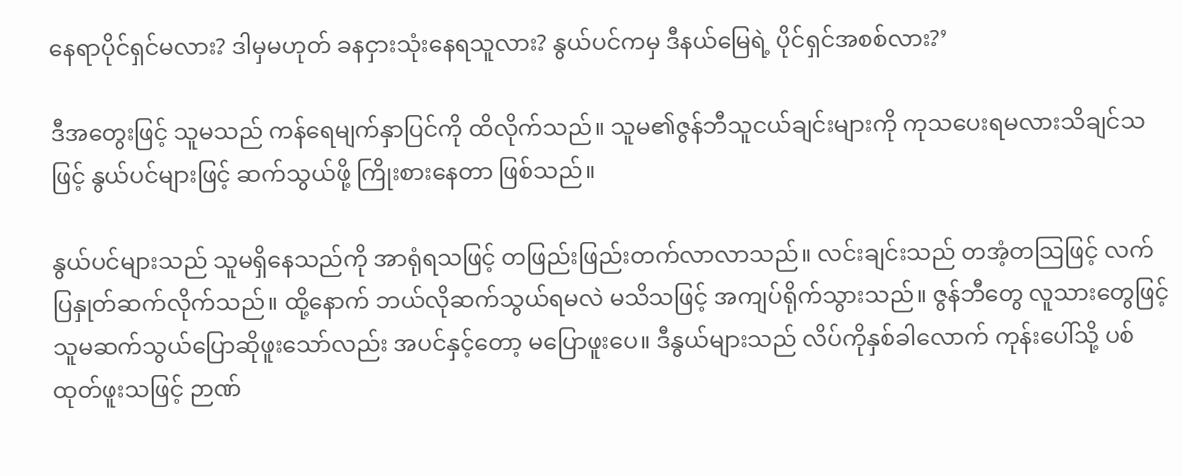နေရာပိုင်ရှင်မလား? ဒါမှမဟုတ် ခနငှားသုံးနေရသူလား? နွယ်ပင်ကမှ ဒီနယ်မြေရဲ့ ပိုင်ရှင်အစစ်လား?’

ဒီအတွေးဖြင့် သူမသည် ကန်ရေမျက်နှာပြင်ကို ထိလိုက်သည်။ သူမ၏ဇွန်ဘီသူငယ်ချင်းများကို ကုသပေးရမလားသိချင်သဖြင့် နွယ်ပင်များဖြင့် ဆက်သွယ်ဖို့ ကြိုးစားနေတာ ဖြစ်သည်။

နွယ်ပင်များသည် သူမရှိနေသည်ကို အာရုံရသဖြင့် တဖြည်းဖြည်းတက်လာလာသည်။ လင်းချင်းသည် တအံ့တသြဖြင့် လက်ပြနှုတ်ဆက်လိုက်သည်။ ထို့နောက် ဘယ်လိုဆက်သွယ်ရမလဲ မသိသဖြင့် အကျပ်ရိုက်သွားသည်။ ဇွန်ဘီတွေ လူသားတွေဖြင့် သူမဆက်သွယ်ပြောဆိုဖူးသော်လည်း အပင်နှင့်တော့ မပြောဖူးပေ။ ဒီနွယ်များသည် လိပ်ကိုနှစ်ခါလောက် ကုန်းပေါ်သို့ ပစ်ထုတ်ဖူးသဖြင့် ဉာဏ်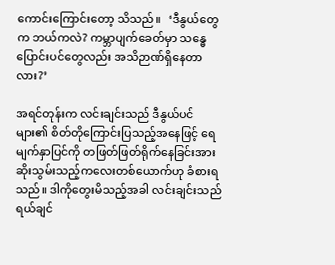ကောင်းကြောင်းတော့ သိသည်။   ‘ဒီနွယ်တွေက ဘယ်ကလဲ? ကမ္ဘာပျက်ခေတ်မှာ သန္ဓေပြောင်းပင်တွေလည်း အသိဉာဏ်ရှိနေတာလား?’

အရင်တုန်းက လင်းချင်းသည် ဒီနွယ်ပင်များ၏ စိတ်တိုကြောင်းပြသည့်အနေဖြင့် ရေမျက်နှာပြင်ကို တဖြတ်ဖြတ်ရိုက်နေခြင်းအား ဆိုးသွမ်းသည့်ကလေးတစ်ယောက်ဟု ခံစားရသည်။ ဒါကိုတွေးမိသည့်အခါ လင်းချင်းသည် ရယ်ချင်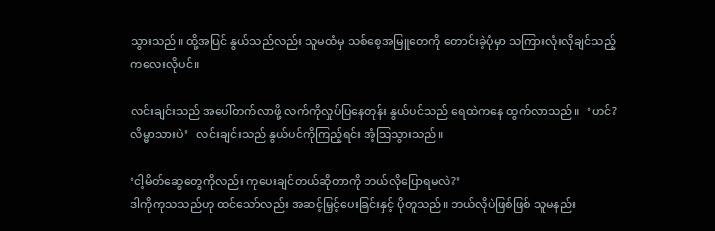သွားသည်။ ထို့အပြင် နွယ်သည်လည်း သူမထံမှ သစ်စေ့အမြူတေကို တောင်းခဲ့ပုံမှာ သကြားလုံးလိုချင်သည့် ကလေးလိုပင်။

လင်းချင်းသည် အပေါ်တက်လာဖို့ လက်ကိုလှုပ်ပြနေတုန်း နွယ်ပင်သည် ရေထဲကနေ ထွက်လာသည်။   ‘ဟင်? လိမ္မာသားပဲ’   လင်းချင်းသည် နွယ်ပင်ကိုကြည့်ရင်း အံ့သြသွားသည်။

‘ငါ့မိတ်ဆွေတွေကိုလည်း ကုပေးချင်တယ်ဆိုတာကို ဘယ်လိုပြောရမလဲ?’
ဒါကိုကုသသည်ဟု ထင်သော်လည်း အဆင့်မြှင့်ပေးခြင်းနှင့် ပိုတူသည်။ ဘယ်လိုပဲဖြစ်ဖြစ် သူမနည်း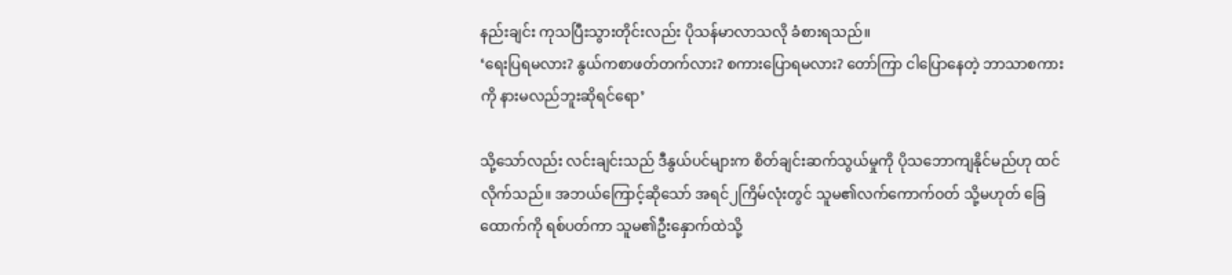နည်းချင်း ကုသပြီးသွားတိုင်းလည်း ပိုသန်မာလာသလို ခံစားရသည်။
‘ရေးပြရမလား? နွယ်ကစာဖတ်တက်လား? စကားပြောရမလား? တော်ကြာ ငါပြောနေတဲ့ ဘာသာစကားကို နားမလည်ဘူးဆိုရင်ရော’

သို့သော်လည်း လင်းချင်းသည် ဒီနွယ်ပင်များက စိတ်ချင်းဆက်သွယ်မှုကို ပိုသဘောကျနိုင်မည်ဟု ထင်လိုက်သည်။ အဘယ်ကြောင့်ဆိုသော် အရင်၂ကြိမ်လုံးတွင် သူမ၏လက်ကောက်ဝတ် သို့မဟုတ် ခြေထောက်ကို ရစ်ပတ်ကာ သူမ၏ဦးနှောက်ထဲသို့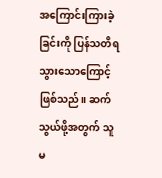အကြောင်းကြားခဲ့ခြင်းကို ပြန်သတိရသွားသောကြောင့်ဖြစ်သည်။ ဆက်သွယ်ဖို့အတွက် သူမ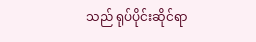သည် ရုပ်ပိုင်းဆိုင်ရာ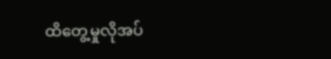ထိတွေ့မှုလိုအပ်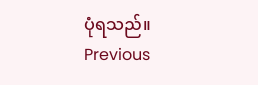ပုံရသည်။
Previous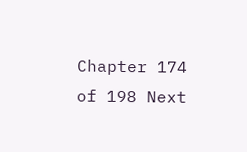Chapter 174 of 198 Next